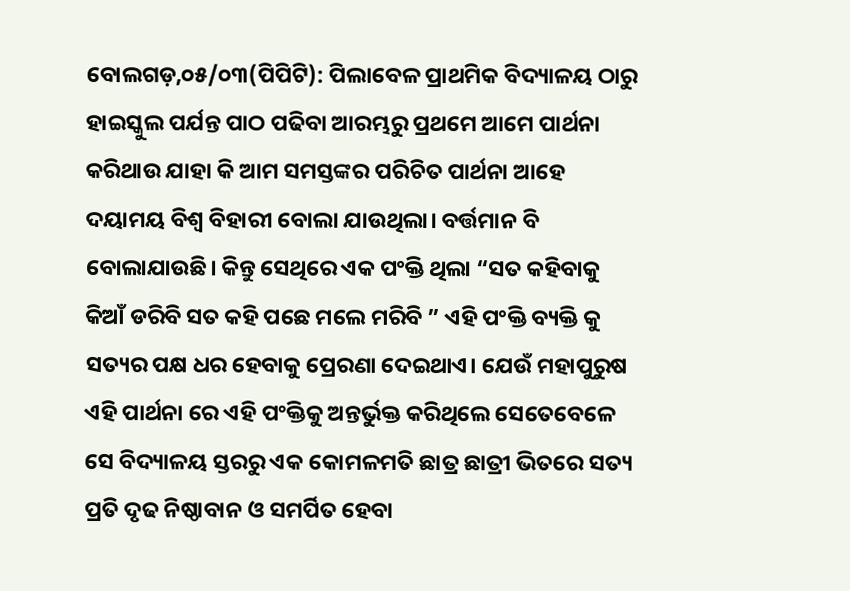ବୋଲଗଡ଼,୦୫/୦୩(ପିପିଟି): ପିଲାବେଳ ପ୍ରାଥମିକ ବିଦ୍ୟାଳୟ ଠାରୁ ହାଇସ୍କୁଲ ପର୍ଯନ୍ତ ପାଠ ପଢିବା ଆରମ୍ଭରୁ ପ୍ରଥମେ ଆମେ ପାର୍ଥନା କରିଥାଉ ଯାହା କି ଆମ ସମସ୍ତଙ୍କର ପରିଚିତ ପାର୍ଥନା ଆହେ ଦୟାମୟ ବିଶ୍ଵ ବିହାରୀ ବୋଲା ଯାଉଥିଲା। ବର୍ତ୍ତମାନ ବି ବୋଲାଯାଉଛି। କିନ୍ତୁ ସେଥିରେ ଏକ ପଂକ୍ତି ଥିଲା “ସତ କହିବାକୁ କିଆଁ ଡରିବି ସତ କହି ପଛେ ମଲେ ମରିବି ” ଏହି ପଂକ୍ତି ବ୍ୟକ୍ତି କୁ ସତ୍ୟର ପକ୍ଷ ଧର ହେବାକୁ ପ୍ରେରଣା ଦେଇଥାଏ। ଯେଉଁ ମହାପୁରୁଷ ଏହି ପାର୍ଥନା ରେ ଏହି ପଂକ୍ତିକୁ ଅନ୍ତର୍ଭୁକ୍ତ କରିଥିଲେ ସେତେବେଳେ ସେ ବିଦ୍ୟାଳୟ ସ୍ତରରୁ ଏକ କୋମଳମତି ଛାତ୍ର ଛାତ୍ରୀ ଭିତରେ ସତ୍ୟ ପ୍ରତି ଦୃଢ ନିଷ୍ଠାବାନ ଓ ସମର୍ପିତ ହେବା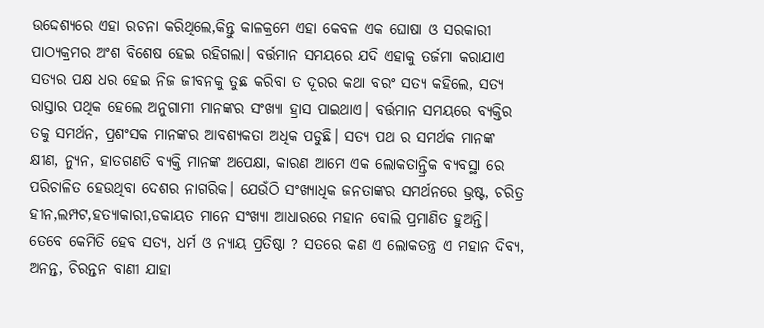ଉଦ୍ଦେଶ୍ୟରେ ଏହା ରଚନା କରିଥିଲେ,କିନ୍ତୁ କାଳକ୍ରମେ ଏହା କେବଳ ଏକ ଘୋଷା ଓ ସରକାରୀ ପାଠ୍ୟକ୍ରମର ଅଂଶ ବିଶେଷ ହେଇ ରହିଗଲା। ବର୍ତ୍ତମାନ ସମୟରେ ଯଦି ଏହାକୁ ତର୍ଜମା କରାଯାଏ ସତ୍ୟର ପକ୍ଷ ଧର ହେଇ ନିଜ ଜୀବନକୁ ତୁଛ କରିବା ତ ଦୂରର କଥା ବରଂ ସତ୍ୟ କହିଲେ, ସତ୍ୟ ରାସ୍ତାର ପଥିକ ହେଲେ ଅନୁଗାମୀ ମାନଙ୍କର ସଂଖ୍ୟା ହ୍ରାସ ପାଇଥାଏ। ବର୍ତ୍ତମାନ ସମୟରେ ବ୍ୟକ୍ତିର ତକୁ ସମର୍ଥନ, ପ୍ରଶଂସକ ମାନଙ୍କର ଆବଶ୍ୟକତା ଅଧିକ ପଡୁଛି। ସତ୍ୟ ପଥ ର ସମର୍ଥକ ମାନଙ୍କ କ୍ଷୀଣ, ନ୍ୟୁନ, ହାତଗଣତି ବ୍ୟକ୍ତି ମାନଙ୍କ ଅପେକ୍ଷା, କାରଣ ଆମେ ଏକ ଲୋକତାନ୍ତ୍ରିକ ବ୍ୟବସ୍ଥା ରେ ପରିଚାଳିତ ହେଉଥିବା ଦେଶର ନାଗରିକ। ଯେଉଁଠି ସଂଖ୍ୟାଧିକ ଜନତାଙ୍କର ସମର୍ଥନରେ ଭ୍ରଷ୍ଟ, ଚରିତ୍ର ହୀନ,ଲମ୍ପଟ,ହତ୍ୟାକାରୀ,ଡକାୟତ ମାନେ ସଂଖ୍ୟା ଆଧାରରେ ମହାନ ବୋଲି ପ୍ରମାଣିତ ହୁଅନ୍ତି।
ତେବେ କେମିତି ହେବ ସତ୍ୟ, ଧର୍ମ ଓ ନ୍ୟାୟ ପ୍ରତିଷ୍ଠା ? ସତରେ କଣ ଏ ଲୋକତନ୍ତ୍ର ଏ ମହାନ ଦିବ୍ୟ, ଅନନ୍ତ, ଚିରନ୍ତନ ବାଣୀ ଯାହା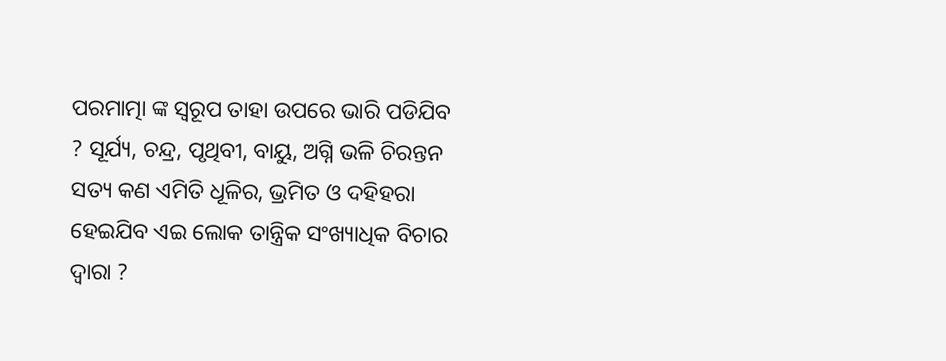ପରମାତ୍ମା ଙ୍କ ସ୍ୱରୂପ ତାହା ଉପରେ ଭାରି ପଡିଯିବ ? ସୂର୍ଯ୍ୟ, ଚନ୍ଦ୍ର, ପୃଥିବୀ, ବାୟୁ, ଅଗ୍ନି ଭଳି ଚିରନ୍ତନ ସତ୍ୟ କଣ ଏମିତି ଧୂଳିର, ଭ୍ରମିତ ଓ ଦହିହରା ହେଇଯିବ ଏଇ ଲୋକ ତାନ୍ତ୍ରିକ ସଂଖ୍ୟାଧିକ ବିଚାର ଦ୍ୱାରା ?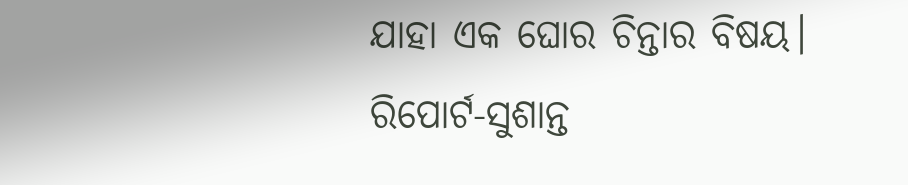ଯାହା ଏକ ଘୋର ଚିନ୍ତାର ବିଷୟ।
ରିପୋର୍ଟ-ସୁଶାନ୍ତ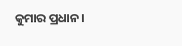କୁମାର ପ୍ରଧାନ।